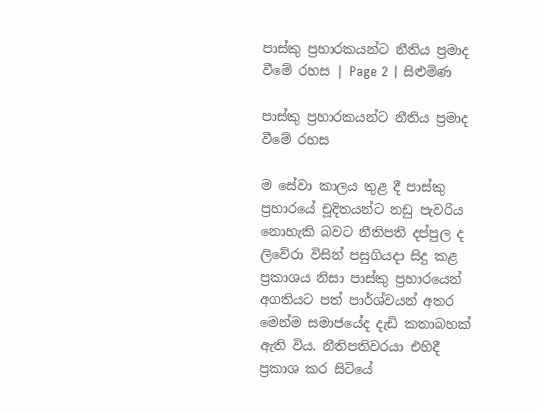පාස්කු ප්‍රහාරකයන්ට නීතිය ප්‍රමාද වීමේ රහස | Page 2 | සිළුමිණ

පාස්කු ප්‍රහාරකයන්ට නීතිය ප්‍රමාද වීමේ රහස

ම සේවා කාලය තුළ දී පාස්කු ප්‍රහාරයේ චූදිතයන්ට නඩු පැවරිය නොහැකි බවට නීතිපති දප්පුල ද ලිවේරා විසින් පසුගියදා සිදු කළ ප්‍රකාශය නිසා පාස්කු ප්‍රහාරයෙන් අගතියට පත් පාර්ශ්වයන් අතර මෙන්ම සමාජයේද දැඩි කතාබහක් ඇති විය. නීතිපතිවරයා එහිදී ප්‍රකාශ කර සිටියේ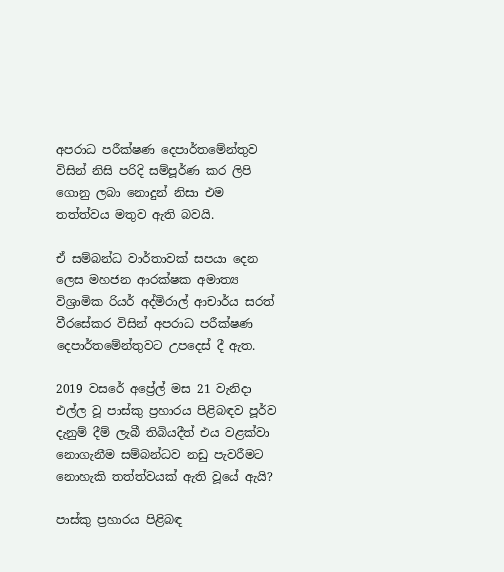අපරාධ පරීක්ෂණ දෙපාර්තමේන්තුව විසින් නිසි පරිදි සම්පූර්ණ කර ලිපි ගොනු ලබා නොදුන් නිසා එම තත්ත්වය මතුව ඇති බවයි.

ඒ සම්බන්ධ වාර්තාවක් සපයා දෙන ලෙස මහජන ආරක්ෂක අමාත්‍ය විශ්‍රාමික රියර් අද්මිරාල් ආචාර්ය සරත් වීරසේකර විසින් අපරාධ පරීක්ෂණ දෙපාර්තමේන්තුවට උපදෙස් දී ඇත.

2019 වසරේ අප්‍රේල් මස 21 වැනිදා එල්ල වූ පාස්කු ප්‍රහාරය පිළිබඳව පූර්ව දැනුම් දීම් ලැබී තිබියදීත් එය වළක්වා නොගැනීම සම්බන්ධව නඩු පැවරීමට නොහැකි තත්ත්වයක් ඇති වූයේ ඇයි?

පාස්කු ප්‍රහාරය පිළිබඳ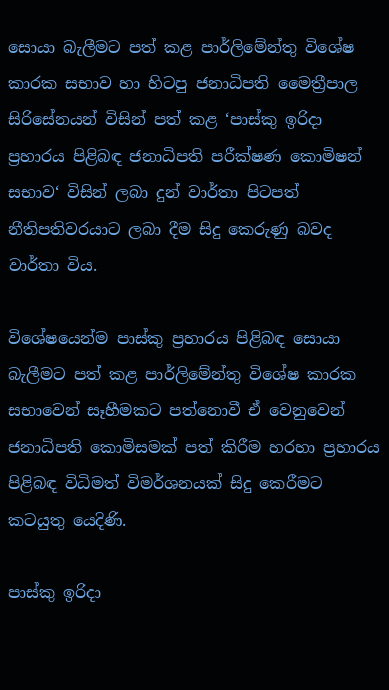සොයා බැලීමට පත් කළ පාර්ලිමේන්තු විශේෂ කාරක සභාව හා හිටපු ජනාධිපති මෛත්‍රීපාල සිරිසේනයන් විසින් පත් කළ ‘පාස්කු ඉරිදා ප්‍රහාරය පිළිබඳ ජනාධිපති පරීක්ෂණ කොමිෂන් සභාව‘ විසින් ලබා දුන් වාර්තා පිටපත් නීතිපතිවරයාට ලබා දීම සිදු කෙරුණු බවද වාර්තා විය.

විශේෂයෙන්ම පාස්කු ප්‍රහාරය පිළිබඳ සොයා බැලීමට පත් කළ පාර්ලිමේන්තු විශේෂ කාරක සභාවෙන් සෑහීමකට පත්නොවී ඒ වෙනුවෙන් ජනාධිපති කොමිසමක් පත් කිරීම හරහා ප්‍රහාරය පිළිබඳ විධිමත් විමර්ශනයක් සිදු කෙරීමට කටයුතු යෙදිණි.

පාස්කු ඉරිදා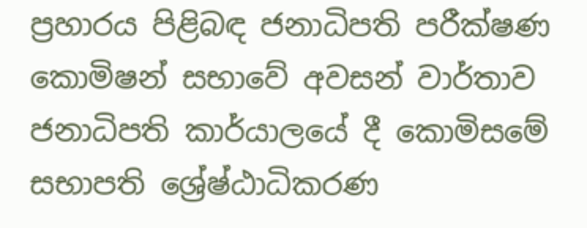ප්‍රහාරය පිළිබඳ ජනාධිපති පරීක්ෂණ කොමිෂන් සභාවේ අවසන් වාර්තාව ජනාධිපති කාර්යාලයේ දී කොමිසමේ සභාපති ශ්‍රේෂ්ඨාධිකරණ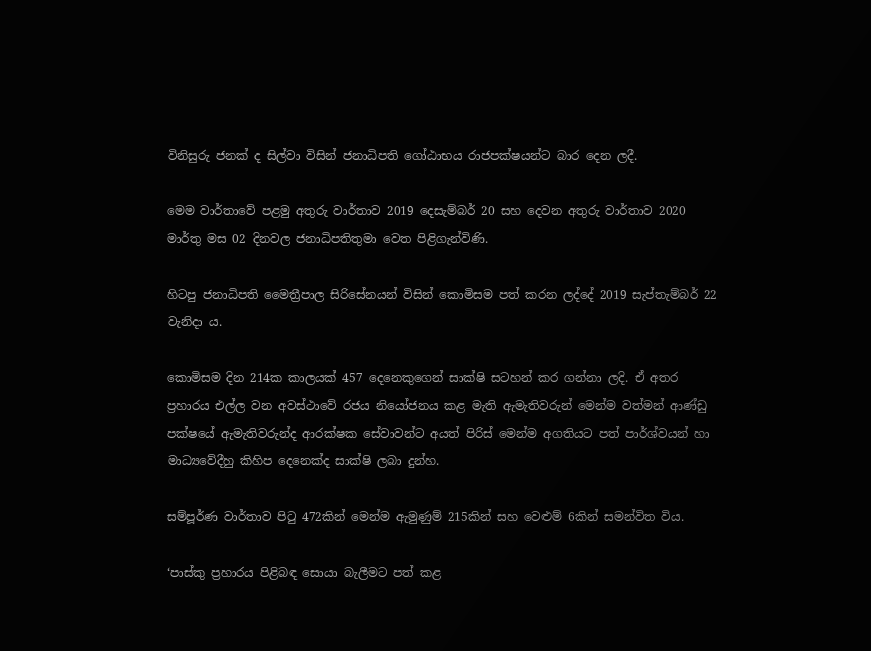විනිසුරු ජනක් ද සිල්වා විසින් ජනාධිපති ගෝඨාභය රාජපක්ෂයන්ට බාර දෙන ලදී.

මෙම වාර්තාවේ පළමු අතුරු වාර්තාව 2019 දෙසැම්බර් 20 සහ දෙවන අතුරු වාර්තාව 2020 මාර්තු මස 02 දිනවල ජනාධිපතිතුමා වෙත පිළිගැන්විණි.

හිටපු ජනාධිපති මෛත්‍රීපාල සිරිසේනයන් විසින් කොමිසම පත් කරන ලද්දේ 2019 සැප්තැම්බර් 22 වැනිදා ය.

කොමිසම දින 214ක කාලයක් 457 දෙනෙකුගෙන් සාක්ෂි සටහන් කර ගන්නා ලදි. ඒ අතර ප්‍රහාරය එල්ල වන අවස්ථාවේ රජය නියෝජනය කළ මැති ඇමැතිවරුන් මෙන්ම වත්මන් ආණ්ඩු පක්ෂයේ ඇමැතිවරුන්ද ආරක්ෂක සේවාවන්ට අයත් පිරිස් මෙන්ම අගතියට පත් පාර්ශ්වයන් හා මාධ්‍යවේදීහු කිහිප දෙනෙක්ද සාක්ෂි ලබා දුන්හ.

සම්පූර්ණ වාර්තාව පිටු 472කින් මෙන්ම ඇමුණුම් 215කින් සහ වෙළුම් 6කින් සමන්විත විය.

‘පාස්කු ප්‍රහාරය පිළිබඳ සොයා බැලීමට පත් කළ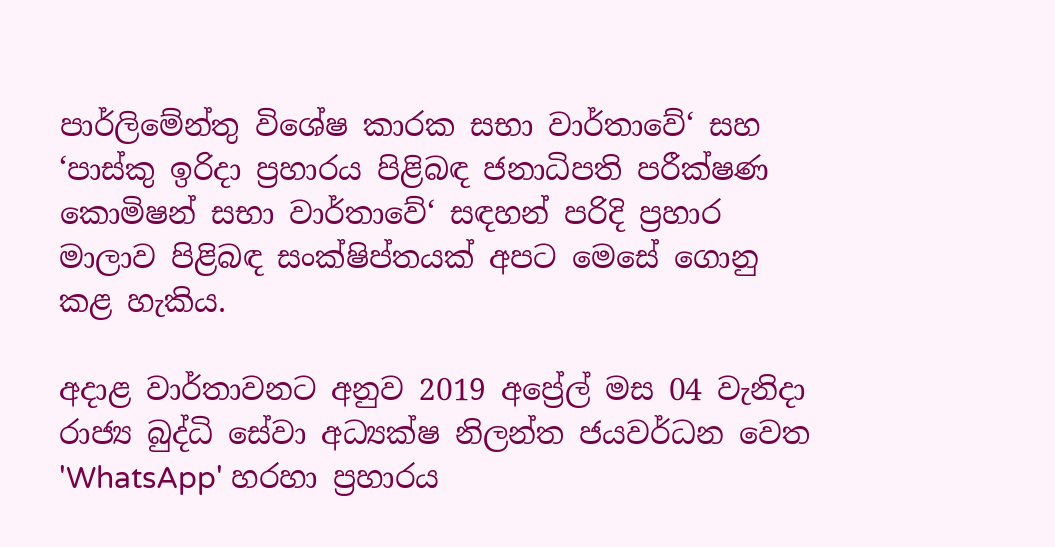පාර්ලිමේන්තු විශේෂ කාරක සභා වාර්තාවේ‘ සහ ‘පාස්කු ඉරිදා ප්‍රහාරය පිළිබඳ ජනාධිපති පරීක්ෂණ කොමිෂන් සභා වාර්තාවේ‘ සඳහන් පරිදි ප්‍රහාර මාලාව පිළිබඳ සංක්ෂිප්තයක් අපට මෙසේ ගොනු කළ හැකිය.

අදාළ වාර්තාවනට අනුව 2019 අප්‍රේල් මස 04 වැනිදා රාජ්‍ය බුද්ධි සේවා අධ්‍යක්ෂ නිලන්ත ජයවර්ධන වෙත 'WhatsApp' හරහා ප්‍රහාරය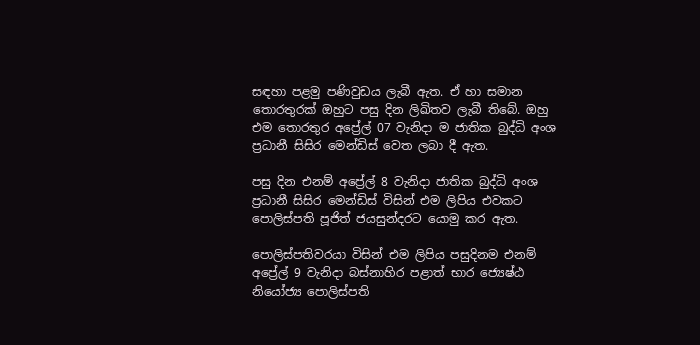සඳහා පළමු පණිවුඩය ලැබී ඇත. ඒ හා සමාන තොරතුරක් ඔහුට පසු දින ලිඛිතව ලැබී තිබේ. ඔහු එම තොරතුර අප්‍රේල් 07 වැනිදා ම ජාතික බුද්ධි අංශ ප්‍රධානී සිසිර මෙන්ඩිස් වෙත ලබා දී ඇත.

පසු දින එනම් අප්‍රේල් 8 වැනිදා ජාතික බුද්ධි අංශ ප්‍රධානී සිසිර මෙන්ඩිස් විසින් එම ලිපිය එවකට පොලිස්පති පූජිත් ජයසුන්දරට යොමු කර ඇත.

පොලිස්පතිවරයා විසින් එම ලිපිය පසුදිනම එනම් අප්‍රේල් 9 වැනිදා බස්නාහිර පළාත් භාර ජ්‍යෙෂ්ඨ නියෝජ්‍ය පොලිස්පති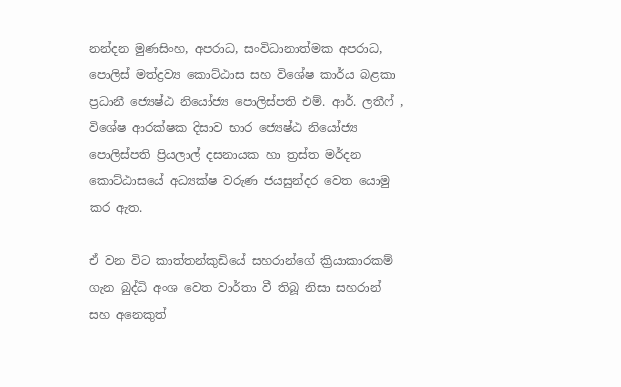නන්දන මුණසිංහ, අපරාධ, සංවිධානාත්මක අපරාධ, පොලිස් මත්ද්‍රව්‍ය කොට්ඨාස සහ විශේෂ කාර්ය බළකා ප්‍රධානී ජ්‍යෙෂ්ඨ නියෝජ්‍ය පොලිස්පති එම්. ආර්. ලතීෆ් , විශේෂ ආරක්ෂක දිසාව භාර ජ්‍යෙෂ්ඨ නියෝජ්‍ය පොලිස්පති ප්‍රියලාල් දසනායක හා ත්‍රස්ත මර්දන කොට්ඨාසයේ අධ්‍යක්ෂ වරුණ ජයසුන්දර වෙත යොමු කර ඇත.

ඒ වන විට කාත්තන්කුඩියේ සහරාන්ගේ ක්‍රියාකාරකම් ගැන බුද්ධි අංශ වෙත වාර්තා වී තිබූ නිසා සහරාන් සහ අනෙකුත්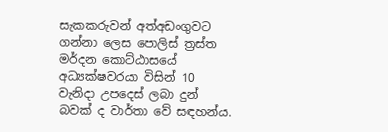සැකකරුවන් අත්අඩංගුවට ගන්නා ලෙස පොලිස් ත්‍රස්ත මර්දන කොට්ඨාසයේ අධ්‍යක්ෂවරයා විසින් 10 වැනිදා උපදෙස් ලබා දුන් බවක් ද වාර්තා වේ සඳහන්ය.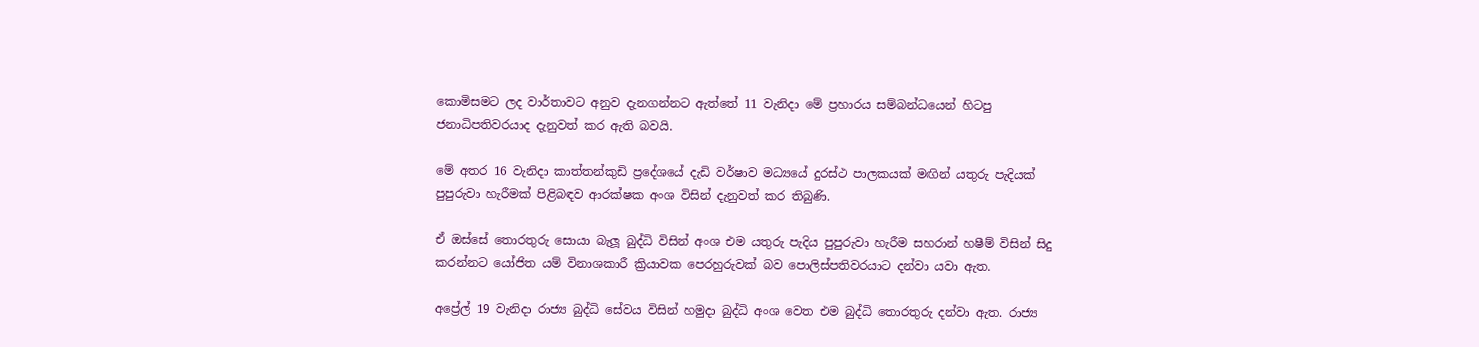කොමිසමට ලද වාර්තාවට අනුව දැනගන්නට ඇත්තේ 11 වැනිදා මේ ප්‍රහාරය සම්බන්ධයෙන් හිටපු ජනාධිපතිවරයාද දැනුවත් කර ඇති බවයි.

මේ අතර 16 වැනිදා කාත්තන්කුඩි ප්‍රදේශයේ දැඩි වර්ෂාව මධ්‍යයේ දුරස්ථ පාලකයක් මඟින් යතුරු පැදියක් පුපුරුවා හැරීමක් පිළිබඳව ආරක්ෂක අංශ විසින් දැනුවත් කර තිබුණි.

ඒ ඔස්සේ තොරතුරු සොයා බැලූ බුද්ධි විසින් අංශ එම යතුරු පැදිය පුපුරුවා හැරීම සහරාන් හෂීම් විසින් සිදු කරන්නට යෝජිත යම් විනාශකාරී ක්‍රියාවක පෙරහුරුවක් බව පොලිස්පතිවරයාට දන්වා යවා ඇත.

අප්‍රේල් 19 වැනිදා රාජ්‍ය බුද්ධි සේවය විසින් හමුදා බුද්ධි අංශ වෙත එම බුද්ධි තොරතුරු දන්වා ඇත. රාජ්‍ය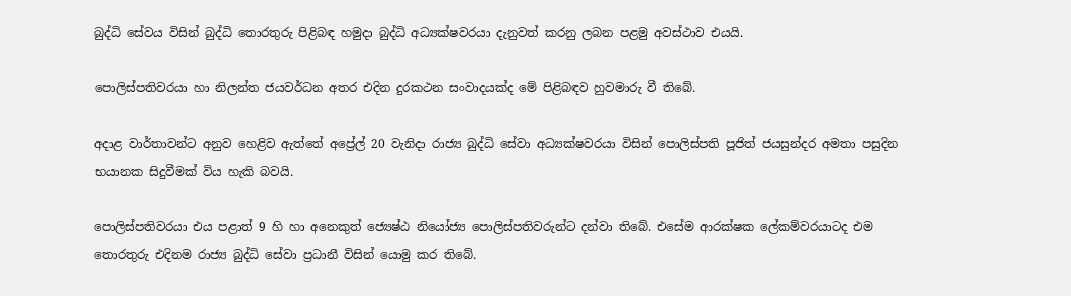බුද්ධි සේවය විසින් බුද්ධි තොරතුරු පිළිබඳ හමුදා බුද්ධි අධ්‍යක්ෂවරයා දැනුවත් කරනු ලබන පළමු අවස්ථාව එයයි.

පොලිස්පතිවරයා හා නිලන්ත ජයවර්ධන අතර එදින දුරකථන සංවාදයක්ද මේ පිළිබඳව හුවමාරු වී තිබේ.

අදාළ වාර්තාවන්ට අනුව හෙළිව ඇත්තේ අප්‍රේල් 20 වැනිදා රාජ්‍ය බුද්ධි සේවා අධ්‍යක්ෂවරයා විසින් පොලිස්පති පූජිත් ජයසුන්දර අමතා පසුදින භයානක සිදුවීමක් විය හැකි බවයි.

පොලිස්පතිවරයා එය පළාත් 9 හි හා අනෙකුත් ජ්‍යෙෂ්ඨ නියෝජ්‍ය පොලිස්පතිවරුන්ට දන්වා තිබේ. එසේම ආරක්ෂක ලේකම්වරයාටද එම තොරතුරු එදිනම රාජ්‍ය බුද්ධි සේවා ප්‍රධානී විසින් යොමු කර තිබේ.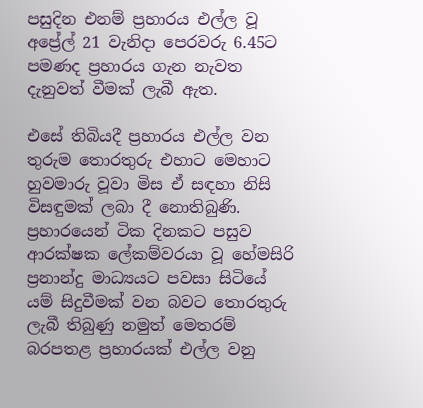පසුදින එනම් ප්‍රහාරය එල්ල වූ අප්‍රේල් 21 වැනිදා පෙරවරු 6.45ට පමණද ප්‍රහාරය ගැන නැවත දැනුවත් වීමක් ලැබී ඇත.

එසේ තිබියදී ප්‍රහාරය එල්ල වන තුරුම තොරතුරු එහාට මෙහාට හුවමාරු වූවා මිස ඒ සඳහා නිසි විසඳුමක් ලබා දී නොතිබුණි. ප්‍රහාරයෙන් ටික දිනකට පසුව ආරක්ෂක ලේකම්වරයා වූ හේමසිරි ප්‍රනාන්දු මාධ්‍යයට පවසා සිටියේ යම් සිදුවීමක් වන බවට තොරතුරු ලැබී තිබුණු නමුත් මෙතරම් බරපතළ ප්‍රහාරයක් එල්ල වනු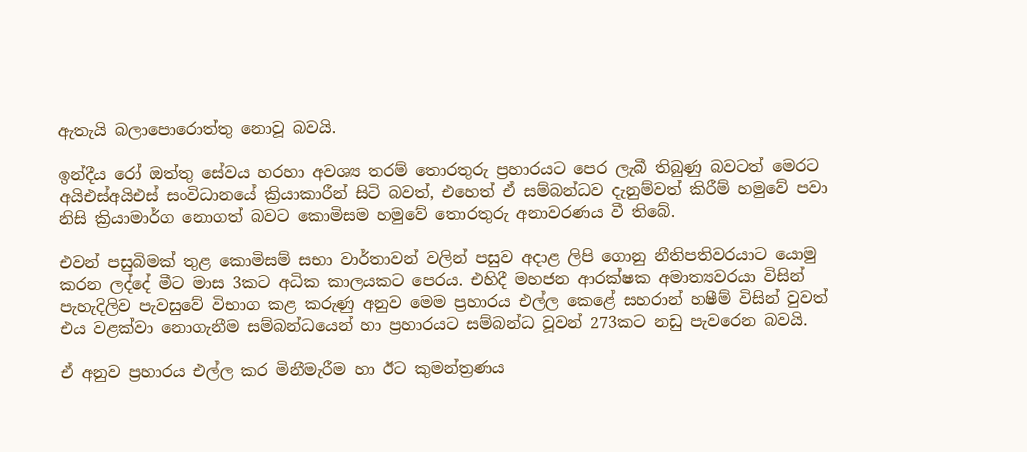ඇතැයි බලාපොරොත්තු නොවූ බවයි.

ඉන්දීය රෝ ඔත්තු සේවය හරහා අවශ්‍ය තරම් තොරතුරු ප්‍රහාරයට පෙර ලැබී තිබුණු බවටත් මෙරට අයිඑස්අයිඑස් සංවිධානයේ ක්‍රියාකාරීන් සිටි බවත්, එහෙත් ඒ සම්බන්ධව දැනුම්වත් කිරීම් හමුවේ පවා නිසි ක්‍රියාමාර්ග නොගත් බවට කොමිසම හමුවේ තොරතුරු අනාවරණය වී තිබේ.

එවන් පසුබිමක් තුළ කොමිසම් සභා වාර්තාවන් වලින් පසුව අදාළ ලිපි ගොනු නීතිපතිවරයාට යොමු කරන ලද්දේ මීට මාස 3කට අධික කාලයකට පෙරය. එහිදී මහජන ආරක්ෂක අමාත්‍යවරයා විසින් පැහැදිලිව පැවසුවේ විභාග කළ කරුණු අනුව මෙම ප්‍රහාරය එල්ල කෙළේ සහරාන් හෂීම් විසින් වුවත් එය වළක්වා නොගැනීම සම්බන්ධයෙන් හා ප්‍රහාරයට සම්බන්ධ වූවන් 273කට නඩු පැවරෙන බවයි.

ඒ අනුව ප්‍රහාරය එල්ල කර මිනීමැරීම හා ඊට කුමන්ත්‍රණය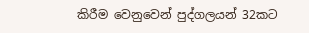කිරීම වෙනුවෙන් පුද්ගලයන් 32කට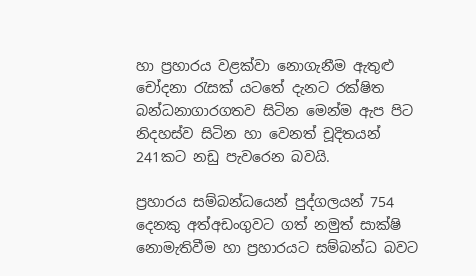හා ප්‍රහාරය වළක්වා නොගැනීම ඇතුළු චෝදනා රැසක් යටතේ දැනට රක්ෂිත බන්ධනාගාරගතව සිටින මෙන්ම ඇප පිට නිදහස්ව සිටින හා වෙනත් චූදිතයන් 241කට නඩු පැවරෙන බවයි.

ප්‍රහාරය සම්බන්ධයෙන් පුද්ගලයන් 754 දෙනකු අත්අඩංගුවට ගත් නමුත් සාක්ෂි නොමැතිවීම හා ප්‍රහාරයට සම්බන්ධ බවට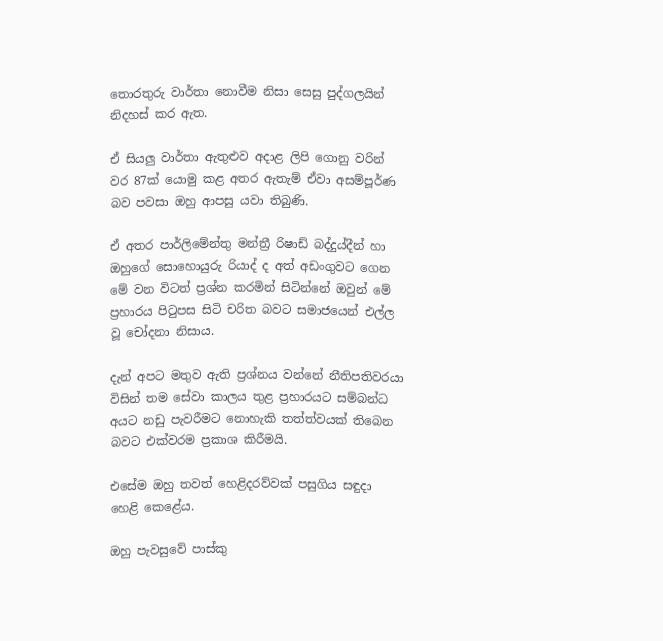තොරතුරු වාර්තා නොවීම නිසා සෙසු පුද්ගලයින් නිදහස් කර ඇත.

ඒ සියලු වාර්තා ඇතුළුව අදාළ ලිපි ගොනු වරින් වර 87ක් යොමු කළ අතර ඇතැම් ඒවා අසම්පූර්ණ බව පවසා ඔහු ආපසු යවා තිබුණි.

ඒ අතර පාර්ලිමේන්තු මන්ත්‍රී රිෂාඩ් බද්දුය්දීන් හා ඔහුගේ සොහොයුරු රියාද් ද අත් අඩංගුවට ගෙන මේ වන විටත් ප්‍රශ්න කරමින් සිටින්නේ ඔවුන් මේ ප්‍රහාරය පිටුපස සිටි චරිත බවට සමාජයෙන් එල්ල වූ චෝදනා නිසාය.

දැන් අපට මතුව ඇති ප්‍රශ්නය වන්නේ නීතිපතිවරයා විසින් තම සේවා කාලය තුළ ප්‍රහාරයට සම්බන්ධ අයට නඩු පැවරීමට නොහැකි තත්ත්වයක් තිබෙන බවට එක්වරම ප්‍රකාශ කිරීමයි.

එසේම ඔහු තවත් හෙළිදරව්වක් පසුගිය සඳුදා හෙළි කෙළේය.

ඔහු පැවසුවේ පාස්කු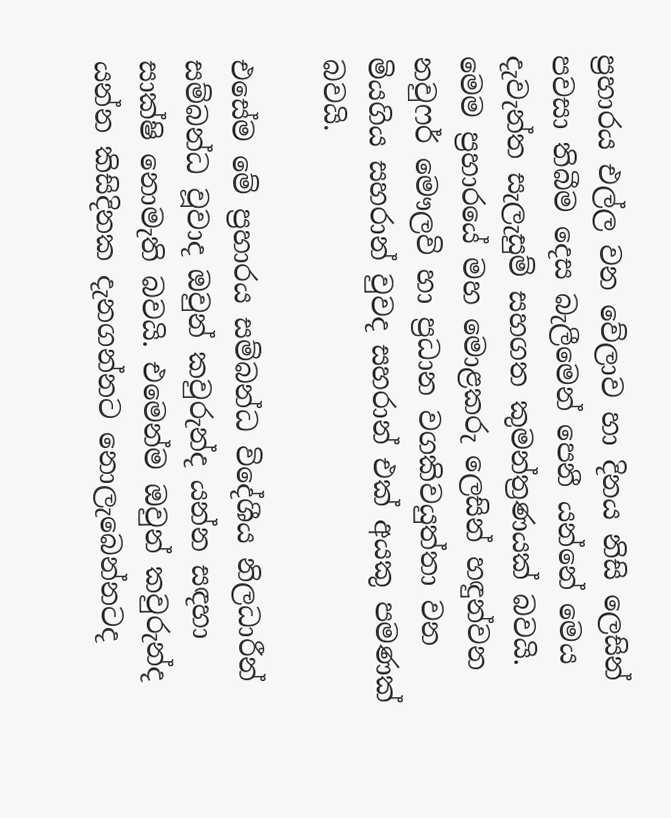ප්‍රහාරය එල්ල වන වේලාව හා දිනය නිසි ලෙසින් පවසා තිබීම දෙස බැලීමෙන් පෙනී යන්නේ මෙය දැවැන්ත සැලැසුම් සහගත කුමන්ත්‍රණයක් බවයි. මෙම ප්‍රහාරයේ මහ මොළකරු ලෙසින් හඳුන්වන නවුෆර් මෞලවි හා ප්‍රධාන වගකිවයුත්තා වන මියගිය සහරාන් වුවද සහරාන් එක් අයකු පමණක් බවයි.

එසේම මේ ප්‍රහාරය සම්බන්ධ විදේශීය නිලධාරීන් සම්බන්ධ වූවාද ඔවුන් කවුරුන්ද යන්න සඳහා සාක්ෂි නොමැති බවයි. එමෙන්ම ඔවුන් කවුරුන්ද යන්න කිසිදිනක දැනගන්නට නොලැබෙන්නටද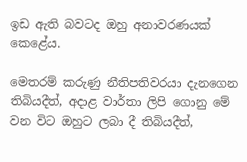ඉඩ ඇති බවටද ඔහු අනාවරණයක් කෙළේය.

මෙතරම් කරුණු නීතිපතිවරයා දැනගෙන තිබියදීත්, අදාළ වාර්තා ලිපි ගොනු මේ වන විට ඔහුට ලබා දී තිබියදීත්,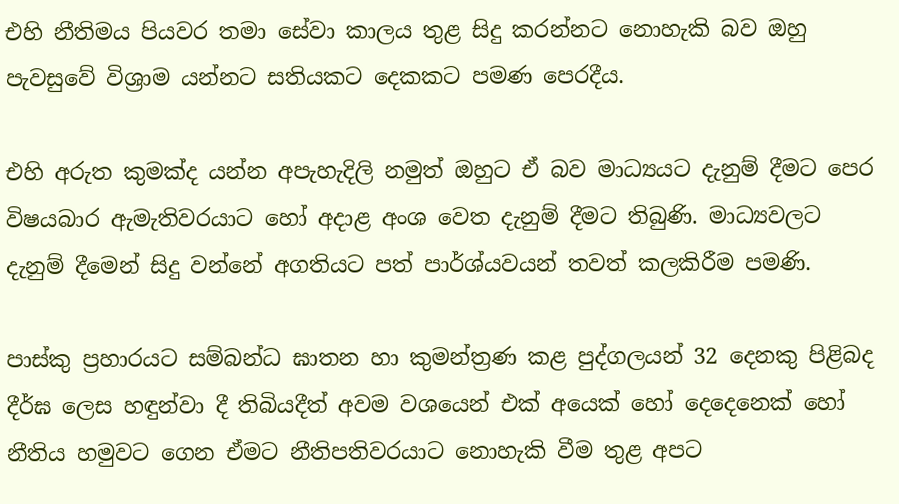එහි නීතිමය පියවර තමා සේවා කාලය තුළ සිදු කරන්නට නොහැකි බව ඔහු පැවසුවේ විශ්‍රාම යන්නට සතියකට දෙකකට පමණ පෙරදීය.

එහි අරුත කුමක්ද යන්න අපැහැදිලි නමුත් ඔහුට ඒ බව මාධ්‍යයට දැනුම් දීමට පෙර විෂයබාර ඇමැතිවරයාට හෝ අදාළ අංශ වෙත දැනුම් දීමට තිබුණි. මාධ්‍යවලට දැනුම් දීමෙන් සිදු වන්නේ අගතියට පත් පාර්ශ්යවයන් තවත් කලකිරීම පමණි.

පාස්කු ප්‍රහාරයට සම්බන්ධ ඝාතන හා කුමන්ත්‍රණ කළ පුද්ගලයන් 32 දෙනකු පිළිබද දීර්ඝ ලෙස හඳුන්වා දී තිබියදීත් අවම වශයෙන් එක් අයෙක් හෝ දෙදෙනෙක් හෝ නීතිය හමුවට ගෙන ඒමට නීතිපතිවරයාට නොහැකි වීම තුළ අපට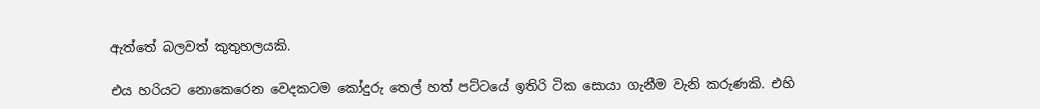ඇත්තේ බලවත් කුතුහලයකි.

එය හරියට නොකෙරෙන වෙදකටම කෝදුරු තෙල් හත් පට්ටයේ ඉතිරි ටික සොයා ගැනීම වැනි කරුණකි. එහි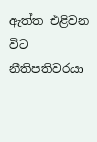ඇත්ත එළිවන විට නීතිපතිවරයා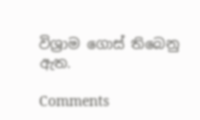විශ්‍රාම ගොස් තිබෙනු ඇත.

Comments